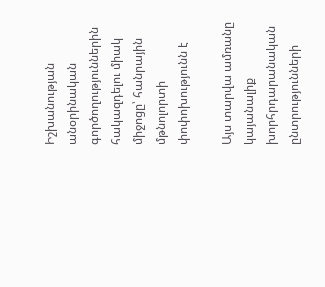Իշխանության անօրինական գործողություններին հակազդելու միակ միջոցը՝ հանրային մթնոլորտի փոփոխությունն է

Այս տարվա ամռանը կայանալիք խորհրդարանական ընտրությունների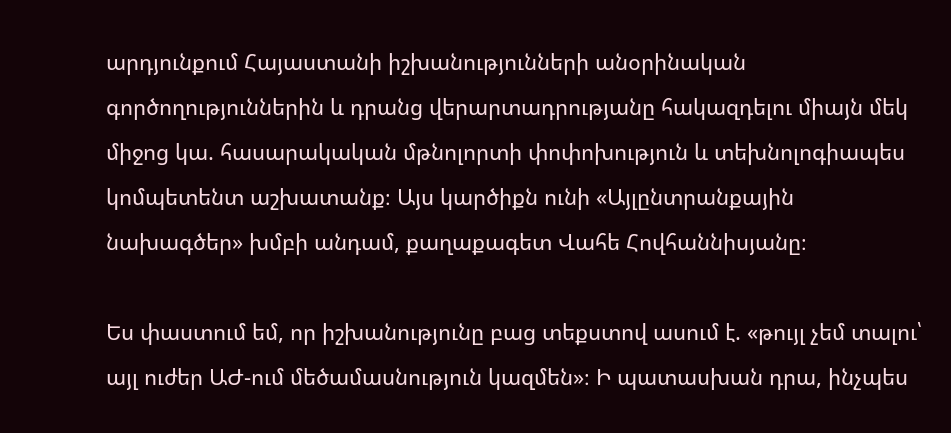արդյունքում Հայաստանի իշխանությունների անօրինական գործողություններին և դրանց վերարտադրությանը հակազդելու միայն մեկ միջոց կա. հասարակական մթնոլորտի փոփոխություն և տեխնոլոգիապես կոմպետենտ աշխատանք։ Այս կարծիքն ունի «Այլընտրանքային նախագծեր» խմբի անդամ, քաղաքագետ Վահե Հովհաննիսյանը։

Ես փաստում եմ, որ իշխանությունը բաց տեքստով ասում է. «թույլ չեմ տալու՝ այլ ուժեր ԱԺ-ում մեծամասնություն կազմեն»։ Ի պատասխան դրա, ինչպես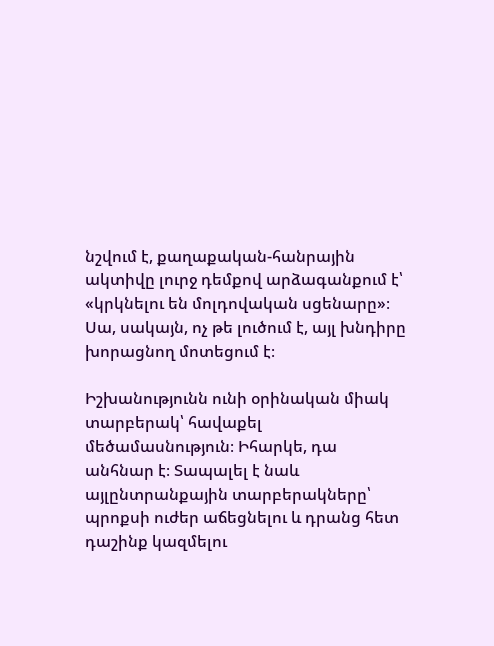նշվում է, քաղաքական-հանրային ակտիվը լուրջ դեմքով արձագանքում է՝ «կրկնելու են մոլդովական սցենարը»։ Սա, սակայն, ոչ թե լուծում է, այլ խնդիրը խորացնող մոտեցում է։

Իշխանությունն ունի օրինական միակ տարբերակ՝ հավաքել մեծամասնություն։ Իհարկե, դա անհնար է։ Տապալել է նաև այլընտրանքային տարբերակները՝ պրոքսի ուժեր աճեցնելու և դրանց հետ դաշինք կազմելու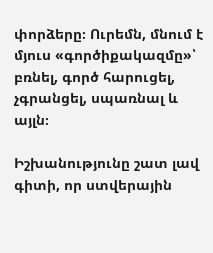փորձերը։ Ուրեմն, մնում է մյուս «գործիքակազմը»՝ բռնել, գործ հարուցել, չգրանցել, սպառնալ և այլն։

Իշխանությունը շատ լավ գիտի, որ ստվերային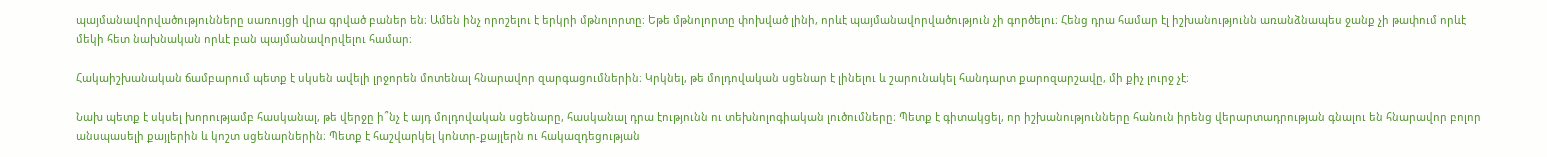պայմանավորվածությունները սառույցի վրա գրված բաներ են։ Ամեն ինչ որոշելու է երկրի մթնոլորտը։ Եթե մթնոլորտը փոխված լինի, որևէ պայմանավորվածություն չի գործելու։ Հենց դրա համար էլ իշխանությունն առանձնապես ջանք չի թափում որևէ մեկի հետ նախնական որևէ բան պայմանավորվելու համար։

Հակաիշխանական ճամբարում պետք է սկսեն ավելի լրջորեն մոտենալ հնարավոր զարգացումներին։ Կրկնել, թե մոլդովական սցենար է լինելու և շարունակել հանդարտ քարոզարշավը, մի քիչ լուրջ չէ։

Նախ պետք է սկսել խորությամբ հասկանալ, թե վերջը ի՞նչ է այդ մոլդովական սցենարը, հասկանալ դրա էությունն ու տեխնոլոգիական լուծումները։ Պետք է գիտակցել, որ իշխանությունները հանուն իրենց վերարտադրության գնալու են հնարավոր բոլոր անսպասելի քայլերին և կոշտ սցենարներին։ Պետք է հաշվարկել կոնտր-քայլերն ու հակազդեցության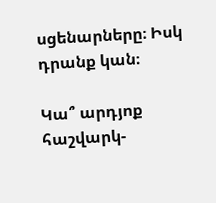սցենարները։ Իսկ դրանք կան։

Կա՞ արդյոք հաշվարկ-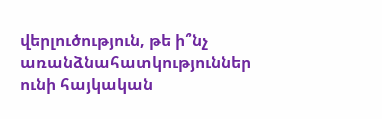վերլուծություն, թե ի՞նչ առանձնահատկություններ ունի հայկական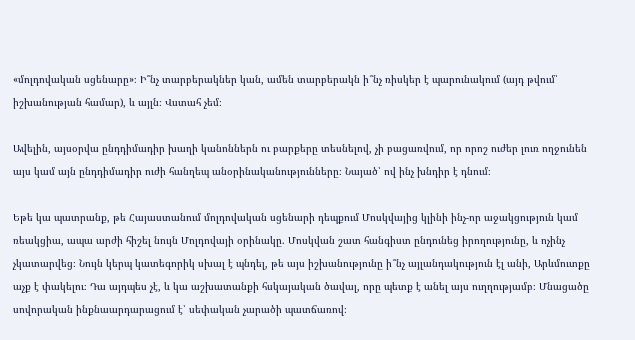«մոլդովական սցենարը»։ Ի՞նչ տարբերակներ կան, ամեն տարբերակն ի՞նչ ռիսկեր է պարունակում (այդ թվում՝ իշխանության համար), և այլն։ Վստահ չեմ։

Ավելին, այսօրվա ընդդիմադիր խաղի կանոններն ու բարքերը տեսնելով, չի բացառվում, որ որոշ ուժեր լուռ ողջունեն այս կամ այն ընդդիմադիր ուժի հանղեպ անօրինականությունները։ Նայած՝ ով ինչ խնդիր է դնում։

Եթե կա պատրանք, թե Հայաստանում մոլդովական սցենարի դեպքում Մոսկվայից կլինի ինչ-որ աջակցություն կամ ռեակցիա, ապա արժի հիշել նույն Մոլդովայի օրինակը. Մոսկվան շատ հանգիստ ընդունեց իրողությունը, և ոչինչ չկատարվեց։ Նույն կերպ կատեգորիկ սխալ է պնդել, թե այս իշխանությունը ի՞նչ այլանդակություն էլ անի, Արևմուտքը աչք է փակելու։ Դա այդպես չէ, և կա աշխատանքի հսկայական ծավալ, որը պետք է անել այս ուղղությամբ։ Մնացածը սովորական ինքնաարդարացում է՝ սեփական չարածի պատճառով։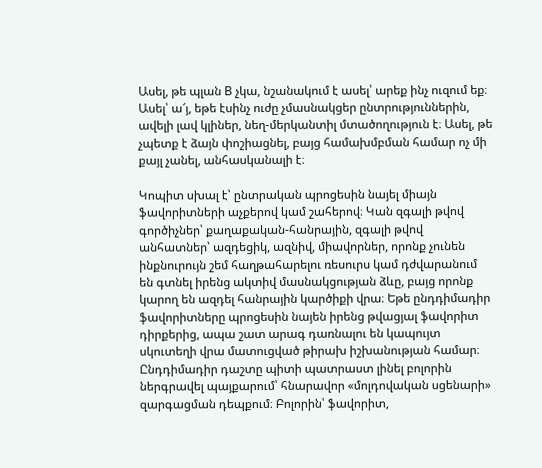Ասել, թե պլան B չկա, նշանակում է ասել՝ արեք ինչ ուզում եք։ Ասել՝ ա՜յ, եթե էսինչ ուժը չմասնակցեր ընտրություններին, ավելի լավ կլիներ, նեղ-մերկանտիլ մտածողություն է։ Ասել, թե չպետք է ձայն փոշիացնել, բայց համախմբման համար ոչ մի քայլ չանել, անհասկանալի է։

Կոպիտ սխալ է՝ ընտրական պրոցեսին նայել միայն ֆավորիտների աչքերով կամ շահերով։ Կան զգալի թվով գործիչներ՝ քաղաքական-հանրային, զգալի թվով անհատներ՝ ազդեցիկ, ազնիվ, միավորներ, որոնք չունեն ինքնուրույն շեմ հաղթահարելու ռեսուրս կամ դժվարանում են գտնել իրենց ակտիվ մասնակցության ձևը, բայց որոնք կարող են ազդել հանրային կարծիքի վրա։ Եթե ընդդիմադիր ֆավորիտները պրոցեսին նայեն իրենց թվացյալ ֆավորիտ դիրքերից, ապա շատ արագ դառնալու են կապույտ սկուտեղի վրա մատուցված թիրախ իշխանության համար։ Ընդդիմադիր դաշտը պիտի պատրաստ լինել բոլորին ներգրավել պայքարում՝ հնարավոր «մոլդովական սցենարի» զարգացման դեպքում։ Բոլորին՝ ֆավորիտ,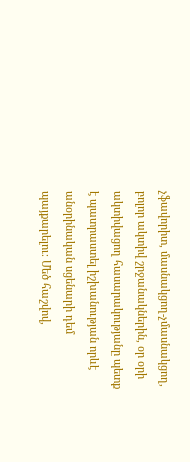չֆավորիտ, մասնակցող-չմասնակցող, բոլոր ակտիվ շրջանակներին, օր օրի ակտիվացող հասարակությանը պետք է պատրաստել իշխանության որևէ անօրինական սցենարի դեմ պայքարելու։ Մեծ հաշվով,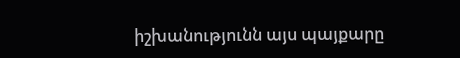իշխանությունն այս պայքարը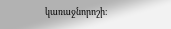կառաջնորոշի։